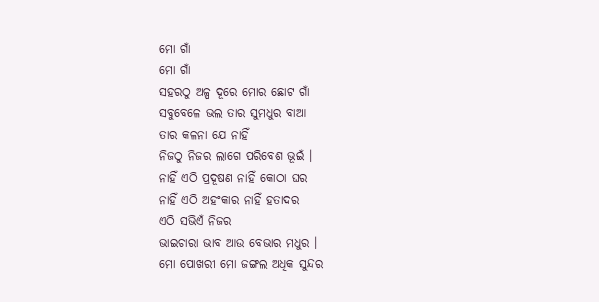ମୋ ଗାଁ
ମୋ ଗାଁ
ସହରଠୁ ଅଳ୍ପ ଦୂରେ ମୋର ଛୋଟ ଗାଁ
ସବୁବେଳେ ଭଲ ତାର ସୁମଧୁର ବାଆ
ତାର କଳନା ଯେ ନାହିଁ
ନିଜଠୁ ନିଜର ଲାଗେ ପରିବେଶ ଭୂଇଁ ।
ନାହିଁ ଏଠି ପ୍ରଦୂଷଣ ନାହିଁ କୋଠା ଘର
ନାହିଁ ଏଠି ଅହଂକାର ନାହିଁ ହତାଦର
ଏଠି ସଭିଏଁ ନିଜର
ଭାଇଚାରା ଭାବ ଆଉ ବେଭାର ମଧୁର ।
ମୋ ପୋଖରୀ ମୋ ଜଙ୍ଗଲ ଅଧିକ ସୁନ୍ଦର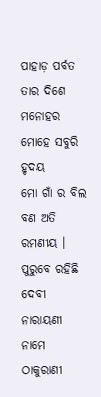ପାହାଡ଼ ପର୍ବତ ତାର ଦିଶେ ମନୋହର
ମୋହେ ସବୁରି ହୃଦୟ
ମୋ ଗାଁ ର ବିଲ ବଣ ଅତି ରମଣୀୟ ।
ପୁରୁବେ ରହିଛି ଦେବୀ ନାରାୟଣୀ ନାମେ
ଠାକୁରାଣୀ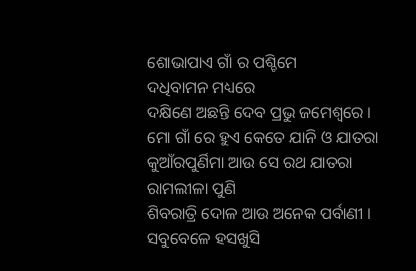ଶୋଭାପାଏ ଗାଁ ର ପଶ୍ଚିମେ
ଦଧିବାମନ ମଧ୍ୟରେ
ଦକ୍ଷିଣେ ଅଛନ୍ତି ଦେବ ପ୍ରଭୁ ଜମେଶ୍ୱରେ ।
ମୋ ଗାଁ ରେ ହୁଏ କେତେ ଯାନି ଓ ଯାତରା
କୁଆଁରପୁର୍ଣିମା ଆଉ ସେ ରଥ ଯାତରା
ରାମଲୀଳା ପୁଣି
ଶିବରାତ୍ରି ଦୋଳ ଆଉ ଅନେକ ପର୍ବାଣୀ ।
ସବୁବେଳେ ହସଖୁସି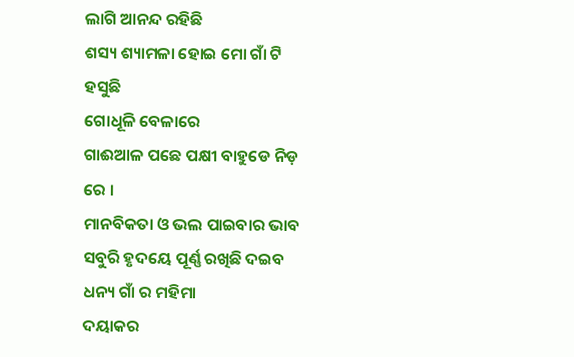ଲାଗି ଆନନ୍ଦ ରହିଛି
ଶସ୍ୟ ଶ୍ୟାମଳା ହୋଇ ମୋ ଗାଁ ଟି ହସୁଛି
ଗୋଧୂଳି ବେଳାରେ
ଗାଈଆଳ ପଛେ ପକ୍ଷୀ ବାହୁଡେ ନିଡ଼ ରେ ।
ମାନବିକତା ଓ ଭଲ ପାଇବାର ଭାବ
ସବୁରି ହୃଦୟେ ପୂର୍ଣ୍ଣ ରଖିଛି ଦଇବ
ଧନ୍ୟ ଗାଁ ର ମହିମା
ଦୟାକର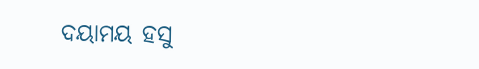ଦୟାମୟ ହସୁ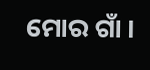ମୋର ଗାଁ ।